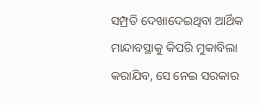ସମ୍ପ୍ରତି ଦେଖାଦେଇଥିବା ଆର୍ଥିକ ମାନ୍ଦାବସ୍ଥାକୁ କିପରି ମୁକାବିଲା କରାଯିବ, ସେ ନେଇ ସରକାର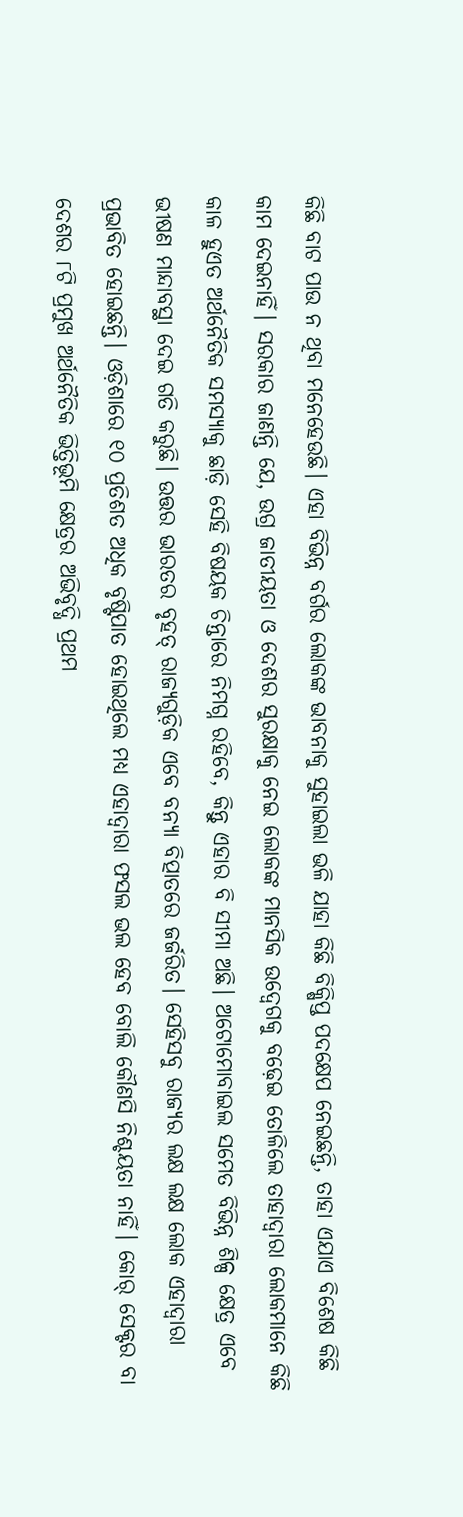କିଛି ବାଟ ପାଉ ନ ଥିବା ମନେହେଉଛି। ଏହା ବିଭିନ୍ନ ବର୍ଗର ଲୋକଙ୍କ ଭାବନାକୁ ସୁହାଇଲା ଭଳି ଯାହା କିଛି ବିକ୍ଷିପ୍ତ ପଦକ୍ଷେପ ନେଇଛନ୍ତି, ତାହା ଏଯାଏ ବିଶେଷ କିଛି କାମ ଦେଇନାହିଁ। ସରକାର ଜାଣନ୍ତି ଯେ, ଉଗ୍ର ଜାତୀୟତା ଓ ଦେଶର ସୁରକ୍ଷାକୁ ନେଇ ଲୋକଙ୍କ ମାନସିକ ଉଦ୍ବେଗକୁ ବଢ଼େଇ ତୋଳିଲେ ତାହାଦ୍ୱାରା ଲୋକମାନେ କିଛି କାଳ ହୁଏତ ଅର୍ଥନୈତିକ ସମସ୍ୟାକୁ ଛାଡ଼ି ସେହି ବିଷୟକ ଚିନ୍ତାରେ ନିମଗ୍ନ ରହିବେ, କିନ୍ତୁ ଏହାର ବି ସୀମା ଅଛି। ଅଟୋମୋବାଇଲ ସମେତ ବିଭିନ୍ନ ଶିଳ୍ପ କ୍ଷେତ୍ର ଏବେ ଭୀଷଣ ମାନ୍ଦାବସ୍ଥା ଦେଇ ଗତି କରୁଛି। ଉତ୍ତର ଭାରତର ବୃହତ୍ ରାଜ୍ୟଗୁଡ଼ିକ ଏବେ ବନ୍ୟା ବିତ୍ପାତରେ ଜର୍ଜରିତ। ସେହିସବୁ ରାଜ୍ୟର ଲକ୍ଷ ଲକ୍ଷ ଲୋକ ଏହାଦ୍ୱାରା ପ୍ରଭାବିତ ହୋଇଛନ୍ତି। ଓଡ଼ିଶାରେ ୧୦ ପ୍ରତିଶତ ଅଧିକ ବୃଷ୍ଟିପାତ ହୋଇଥିଲେ ମଧ୍ୟ ଏହାଦ୍ୱାରା ଫସଲ ଭଲ ହେବ ବୋଲି କୌଣସି ନିଶ୍ଚୟତା ନାହିଁ। କୋର୍ ସେକ୍ଟର ବା ଦେଶର ୮ଟି ପ୍ରମୁଖ ଅର୍ଥନୈତିକ ଭିତ୍ତିଭୂମି କ୍ଷେତ୍ରର ଅଭିବୃଦ୍ଧି ପ୍ରଥମ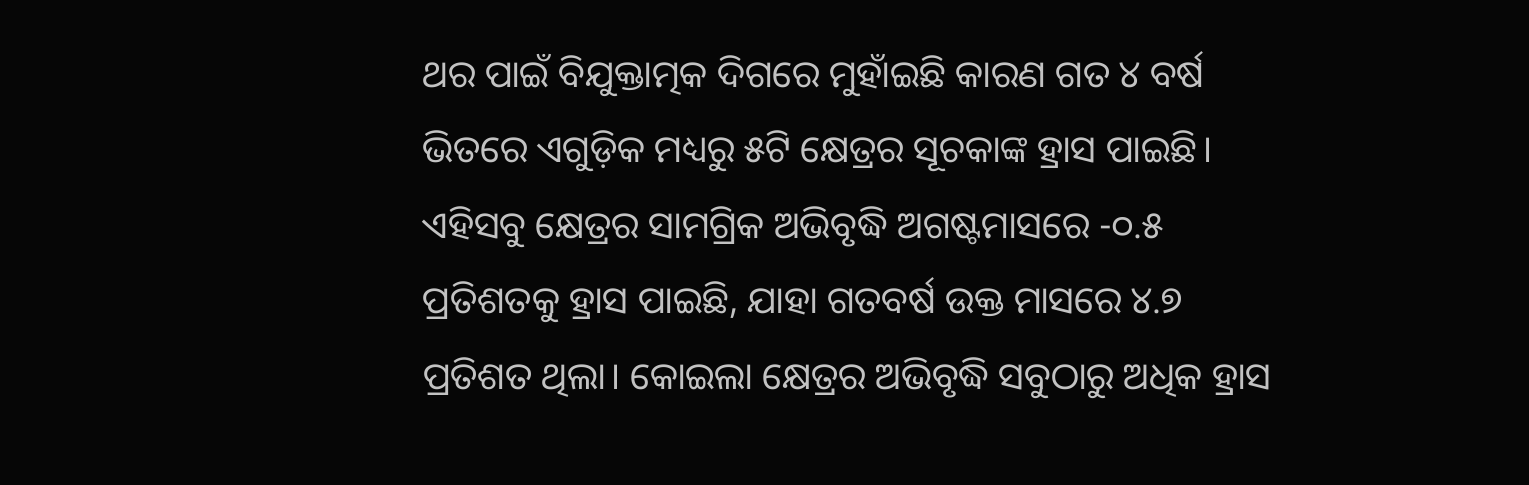ଥର ପାଇଁ ବିଯୁକ୍ତାତ୍ମକ ଦିଗରେ ମୁହାଁଇଛି କାରଣ ଗତ ୪ ବର୍ଷ ଭିତରେ ଏଗୁଡ଼ିକ ମଧ୍ୟରୁ ୫ଟି କ୍ଷେତ୍ରର ସୂଚକାଙ୍କ ହ୍ରାସ ପାଇଛି। ଏହିସବୁ କ୍ଷେତ୍ରର ସାମଗ୍ରିକ ଅଭିବୃଦ୍ଧି ଅଗଷ୍ଟମାସରେ -୦.୫ ପ୍ରତିଶତକୁ ହ୍ରାସ ପାଇଛି, ଯାହା ଗତବର୍ଷ ଉକ୍ତ ମାସରେ ୪.୭ ପ୍ରତିଶତ ଥିଲା। କୋଇଲା କ୍ଷେତ୍ରର ଅଭିବୃଦ୍ଧି ସବୁଠାରୁ ଅଧିକ ହ୍ରାସ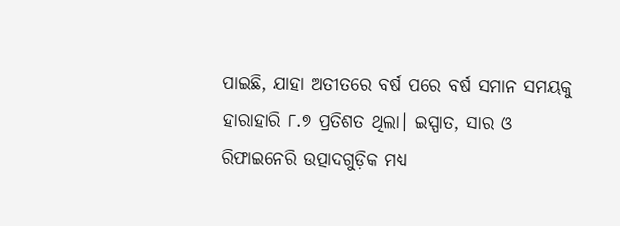ପାଇଛି, ଯାହା ଅତୀତରେ ବର୍ଷ ପରେ ବର୍ଷ ସମାନ ସମୟକୁ ହାରାହାରି ୮.୭ ପ୍ରତିଶତ ଥିଲା। ଇସ୍ପାତ, ସାର ଓ ରିଫାଇନେରି ଉତ୍ପାଦଗୁଡ଼ିକ ମଧ୍ୟ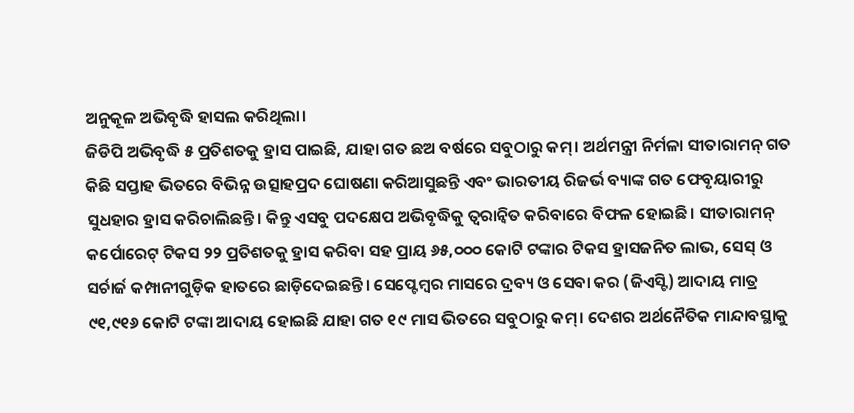ଅନୁକୂଳ ଅଭିବୃଦ୍ଧି ହାସଲ କରିଥିଲା।
ଜିଡିପି ଅଭିବୃଦ୍ଧି ୫ ପ୍ରତିଶତକୁ ହ୍ରାସ ପାଇଛି, ଯାହା ଗତ ଛଅ ବର୍ଷରେ ସବୁଠାରୁ କମ୍। ଅର୍ଥମନ୍ତ୍ରୀ ନିର୍ମଳା ସୀତାରାମନ୍ ଗତ କିଛି ସପ୍ତାହ ଭିତରେ ବିଭିନ୍ନ ଉତ୍ସାହପ୍ରଦ ଘୋଷଣା କରିଆସୁଛନ୍ତି ଏବଂ ଭାରତୀୟ ରିଜର୍ଭ ବ୍ୟାଙ୍କ ଗତ ଫେବୃୟାରୀରୁ ସୁଧହାର ହ୍ରାସ କରିଚାଲିଛନ୍ତି। କିନ୍ତୁ ଏସବୁ ପଦକ୍ଷେପ ଅଭିବୃଦ୍ଧିକୁ ତ୍ୱରାନ୍ବିତ କରିବାରେ ବିଫଳ ହୋଇଛି। ସୀତାରାମନ୍ କର୍ପୋରେଟ୍ ଟିକସ ୨୨ ପ୍ରତିଶତକୁ ହ୍ରାସ କରିବା ସହ ପ୍ରାୟ ୬୫,୦୦୦ କୋଟି ଟଙ୍କାର ଟିକସ ହ୍ରାସଜନିତ ଲାଭ, ସେସ୍ ଓ ସର୍ଚାର୍ଜ କମ୍ପାନୀଗୁଡ଼ିକ ହାତରେ ଛାଡ଼ିଦେଇଛନ୍ତି। ସେପ୍ଟେମ୍ବର ମାସରେ ଦ୍ରବ୍ୟ ଓ ସେବା କର (ଜିଏସ୍ଟି) ଆଦାୟ ମାତ୍ର ୯୧,୯୧୬ କୋଟି ଟଙ୍କା ଆଦାୟ ହୋଇଛି ଯାହା ଗତ ୧୯ ମାସ ଭିତରେ ସବୁଠାରୁ କମ୍। ଦେଶର ଅର୍ଥନୈତିକ ମାନ୍ଦାବସ୍ଥାକୁ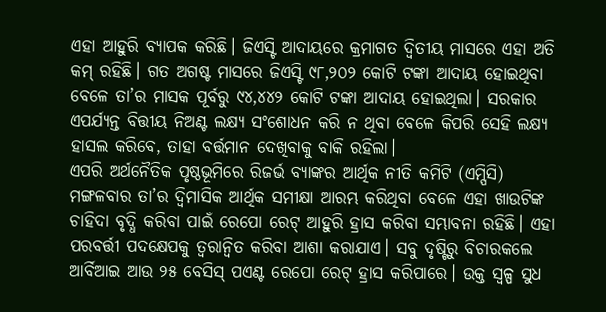ଏହା ଆହୁରି ବ୍ୟାପକ କରିଛି। ଜିଏସ୍ଟି ଆଦାୟରେ କ୍ରମାଗତ ଦ୍ୱିତୀୟ ମାସରେ ଏହା ଅତି କମ୍ ରହିଛି। ଗତ ଅଗଷ୍ଟ ମାସରେ ଜିଏସ୍ଟି ୯୮,୨୦୨ କୋଟି ଟଙ୍କା ଆଦାୟ ହୋଇଥିବା ବେଳେ ତା’ର ମାସକ ପୂର୍ବରୁ ୯୪,୪୪୨ କୋଟି ଟଙ୍କା ଆଦାୟ ହୋଇଥିଲା। ସରକାର ଏପର୍ଯ୍ୟନ୍ତ ବିତ୍ତୀୟ ନିଅଣ୍ଟ ଲକ୍ଷ୍ୟ ସଂଶୋଧନ କରି ନ ଥିବା ବେଳେ କିପରି ସେହି ଲକ୍ଷ୍ୟ ହାସଲ କରିବେ, ତାହା ବର୍ତ୍ତମାନ ଦେଖିବାକୁ ବାକି ରହିଲା।
ଏପରି ଅର୍ଥନୈତିକ ପୃଷ୍ଠଭୂମିରେ ରିଜର୍ଭ ବ୍ୟାଙ୍କର ଆର୍ଥିକ ନୀତି କମିଟି (ଏମ୍ପିସି) ମଙ୍ଗଳବାର ତା’ର ଦ୍ୱିମାସିକ ଆର୍ଥିକ ସମୀକ୍ଷା ଆରମ୍ଭ କରିଥିବା ବେଳେ ଏହା ଖାଉଟିଙ୍କ ଚାହିଦା ବୃଦ୍ଧି କରିବା ପାଇଁ ରେପୋ ରେଟ୍ ଆହୁରି ହ୍ରାସ କରିବା ସମ୍ଭାବନା ରହିଛି। ଏହା ପରବର୍ତ୍ତୀ ପଦକ୍ଷେପକୁ ତ୍ୱରାନ୍ବିତ କରିବା ଆଶା କରାଯାଏ। ସବୁ ଦୃଷ୍ଟିରୁ ବିଚାରକଲେ ଆର୍ବିଆଇ ଆଉ ୨୫ ବେସିସ୍ ପଏଣ୍ଟ ରେପୋ ରେଟ୍ ହ୍ରାସ କରିପାରେ। ଉକ୍ତ ସ୍ବଳ୍ପ ସୁଧ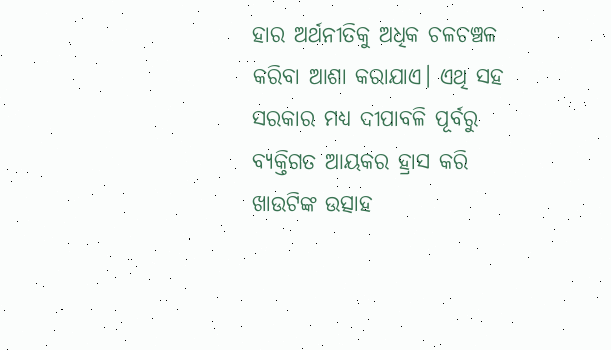ହାର ଅର୍ଥନୀତିକୁ ଅଧିକ ଚଳଚଞ୍ଚଳ କରିବା ଆଶା କରାଯାଏ। ଏଥି ସହ ସରକାର ମଧ୍ୟ ଦୀପାବଳି ପୂର୍ବରୁ ବ୍ୟକ୍ତିଗତ ଆୟକର ହ୍ରାସ କରି ଖାଉଟିଙ୍କ ଉତ୍ସାହ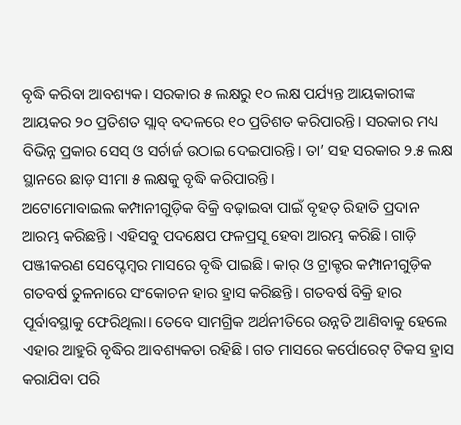ବୃଦ୍ଧି କରିବା ଆବଶ୍ୟକ। ସରକାର ୫ ଲକ୍ଷରୁ ୧୦ ଲକ୍ଷ ପର୍ଯ୍ୟନ୍ତ ଆୟକାରୀଙ୍କ ଆୟକର ୨୦ ପ୍ରତିଶତ ସ୍ଲାବ୍ ବଦଳରେ ୧୦ ପ୍ରତିଶତ କରିପାରନ୍ତି। ସରକାର ମଧ୍ୟ ବିଭିନ୍ନ ପ୍ରକାର ସେସ୍ ଓ ସର୍ଚାର୍ଜ ଉଠାଇ ଦେଇପାରନ୍ତି। ତା’ ସହ ସରକାର ୨.୫ ଲକ୍ଷ ସ୍ଥାନରେ ଛାଡ଼ ସୀମା ୫ ଲକ୍ଷକୁ ବୃଦ୍ଧି କରିପାରନ୍ତି।
ଅଟୋମୋବାଇଲ କମ୍ପାନୀଗୁଡ଼ିକ ବିକ୍ରି ବଢ଼ାଇବା ପାଇଁ ବୃହତ୍ ରିହାତି ପ୍ରଦାନ ଆରମ୍ଭ କରିଛନ୍ତି। ଏହିସବୁ ପଦକ୍ଷେପ ଫଳପ୍ରସୂ ହେବା ଆରମ୍ଭ କରିଛି। ଗାଡ଼ି ପଞ୍ଜୀକରଣ ସେପ୍ଟେମ୍ବର ମାସରେ ବୃଦ୍ଧି ପାଇଛି। କାର୍ ଓ ଟ୍ରାକ୍ଟର କମ୍ପାନୀଗୁଡ଼ିକ ଗତବର୍ଷ ତୁଳନାରେ ସଂକୋଚନ ହାର ହ୍ରାସ କରିଛନ୍ତି। ଗତବର୍ଷ ବିକ୍ରି ହାର ପୂର୍ବାବସ୍ଥାକୁ ଫେରିଥିଲା। ତେବେ ସାମଗ୍ରିକ ଅର୍ଥନୀତିରେ ଉନ୍ନତି ଆଣିବାକୁ ହେଲେ ଏହାର ଆହୁରି ବୃଦ୍ଧିର ଆବଶ୍ୟକତା ରହିଛି। ଗତ ମାସରେ କର୍ପୋରେଟ୍ ଟିକସ ହ୍ରାସ କରାଯିବା ପରି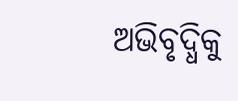ଅଭିବୃଦ୍ଧିକୁ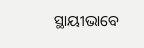ସ୍ଥାୟୀଭାବେ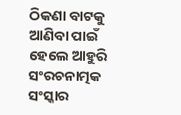ଠିକଣା ବାଟକୁ ଆଣିବା ପାଇଁ ହେଲେ ଆହୁରି ସଂରଚନାତ୍ମକ ସଂସ୍କାର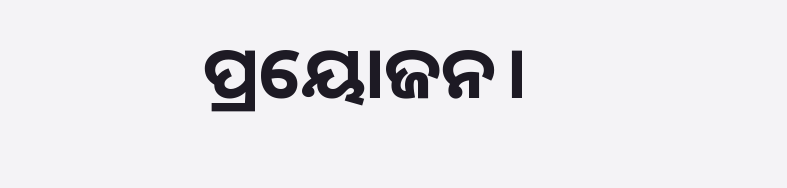ପ୍ରୟୋଜନ।